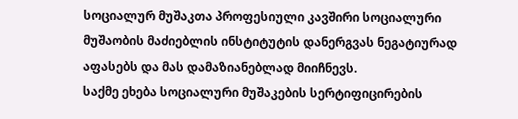სოციალურ მუშაკთა პროფესიული კავშირი სოციალური მუშაობის მაძიებლის ინსტიტუტის დანერგვას ნეგატიურად აფასებს და მას დამაზიანებლად მიიჩნევს.
საქმე ეხება სოციალური მუშაკების სერტიფიცირების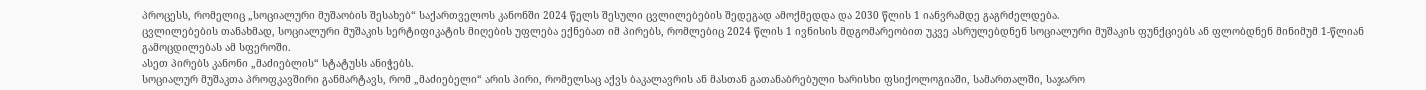პროცესს, რომელიც „სოციალური მუშაობის შესახებ“ საქართველოს კანონში 2024 წელს შესული ცვლილებების შედეგად ამოქმედდა და 2030 წლის 1 იანვრამდე გაგრძელდება.
ცვლილებების თანახმად, სოციალური მუშაკის სერტიფიკატის მიღების უფლება ექნებათ იმ პირებს, რომლებიც 2024 წლის 1 ივნისის მდგომარეობით უკვე ასრულებდნენ სოციალური მუშაკის ფუნქციებს ან ფლობდნენ მინიმუმ 1-წლიან გამოცდილებას ამ სფეროში.
ასეთ პირებს კანონი „მაძიებლის“ სტატუსს ანიჭებს.
სოციალურ მუშაკთა პროფკავშირი განმარტავს, რომ „მაძიებელი“ არის პირი, რომელსაც აქვს ბაკალავრის ან მასთან გათანაბრებული ხარისხი ფსიქოლოგიაში, სამართალში, საჯარო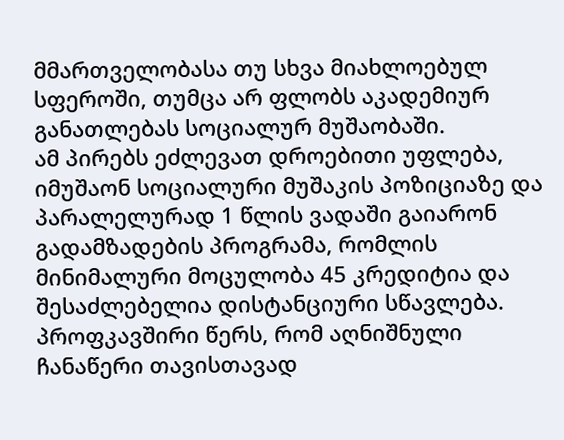მმართველობასა თუ სხვა მიახლოებულ სფეროში, თუმცა არ ფლობს აკადემიურ განათლებას სოციალურ მუშაობაში.
ამ პირებს ეძლევათ დროებითი უფლება, იმუშაონ სოციალური მუშაკის პოზიციაზე და პარალელურად 1 წლის ვადაში გაიარონ გადამზადების პროგრამა, რომლის მინიმალური მოცულობა 45 კრედიტია და შესაძლებელია დისტანციური სწავლება.
პროფკავშირი წერს, რომ აღნიშნული ჩანაწერი თავისთავად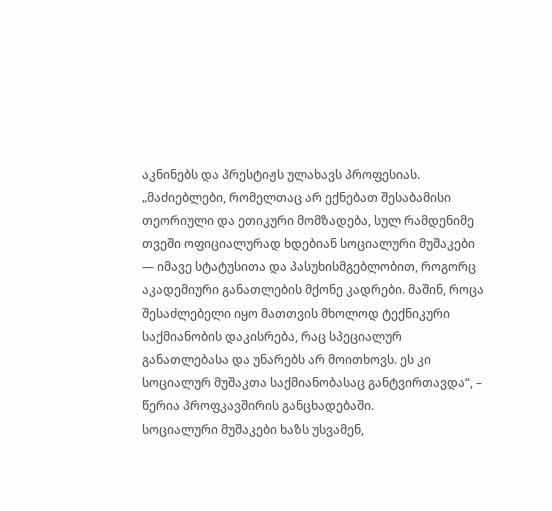აკნინებს და პრესტიჟს ულახავს პროფესიას.
„მაძიებლები, რომელთაც არ ექნებათ შესაბამისი თეორიული და ეთიკური მომზადება, სულ რამდენიმე თვეში ოფიციალურად ხდებიან სოციალური მუშაკები — იმავე სტატუსითა და პასუხისმგებლობით, როგორც აკადემიური განათლების მქონე კადრები. მაშინ, როცა შესაძლებელი იყო მათთვის მხოლოდ ტექნიკური საქმიანობის დაკისრება, რაც სპეციალურ განათლებასა და უნარებს არ მოითხოვს. ეს კი სოციალურ მუშაკთა საქმიანობასაც განტვირთავდა“, – წერია პროფკავშირის განცხადებაში.
სოციალური მუშაკები ხაზს უსვამენ,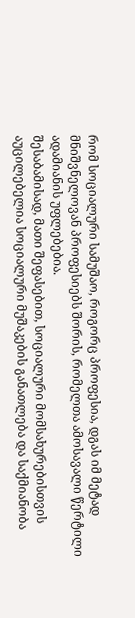რომ სოციალური სამუშაო, როგორც პროფესია, დგას იმ მეტად მნიშვნელოვან პროფესიებს შორის, რომელთა ამოსავალი წერტილი ადამიანის უფლებებია.
შესაბამისად, მათი შეფასებით, სოციალური მომსახურებისთვის აუცილებელია სოციალური მუშაკების განათლება და საქმიანობა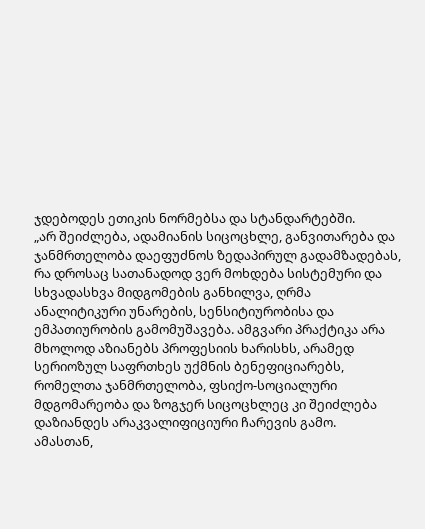ჯდებოდეს ეთიკის ნორმებსა და სტანდარტებში.
„არ შეიძლება, ადამიანის სიცოცხლე, განვითარება და ჯანმრთელობა დაეფუძნოს ზედაპირულ გადამზადებას, რა დროსაც სათანადოდ ვერ მოხდება სისტემური და სხვადასხვა მიდგომების განხილვა, ღრმა ანალიტიკური უნარების, სენსიტიურობისა და ემპათიურობის გამომუშავება. ამგვარი პრაქტიკა არა მხოლოდ აზიანებს პროფესიის ხარისხს, არამედ სერიოზულ საფრთხეს უქმნის ბენეფიციარებს, რომელთა ჯანმრთელობა, ფსიქო-სოციალური მდგომარეობა და ზოგჯერ სიცოცხლეც კი შეიძლება დაზიანდეს არაკვალიფიციური ჩარევის გამო.
ამასთან,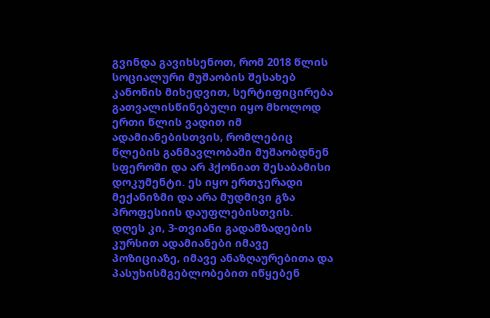გვინდა გავიხსენოთ, რომ 2018 წლის სოციალური მუშაობის შესახებ კანონის მიხედვით, სერტიფიცირება გათვალისწინებული იყო მხოლოდ ერთი წლის ვადით იმ ადამიანებისთვის, რომლებიც წლების განმავლობაში მუშაობდნენ სფეროში და არ ჰქონიათ შესაბამისი დოკუმენტი. ეს იყო ერთჯერადი მექანიზმი და არა მუდმივი გზა პროფესიის დაუფლებისთვის.
დღეს კი, 3-თვიანი გადამზადების კურსით ადამიანები იმავე პოზიციაზე, იმავე ანაზღაურებითა და პასუხისმგებლობებით იწყებენ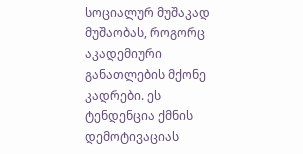სოციალურ მუშაკად მუშაობას, როგორც აკადემიური განათლების მქონე კადრები. ეს ტენდენცია ქმნის დემოტივაციას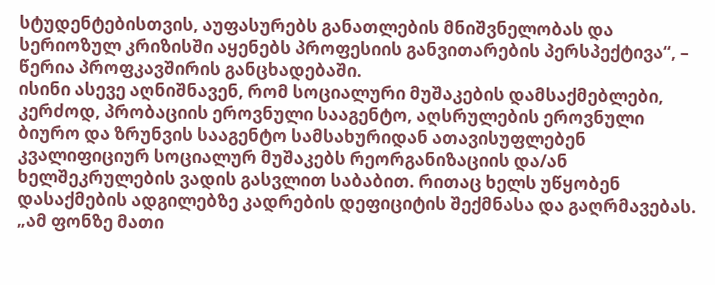სტუდენტებისთვის, აუფასურებს განათლების მნიშვნელობას და სერიოზულ კრიზისში აყენებს პროფესიის განვითარების პერსპექტივა“, – წერია პროფკავშირის განცხადებაში.
ისინი ასევე აღნიშნავენ, რომ სოციალური მუშაკების დამსაქმებლები, კერძოდ, პრობაციის ეროვნული სააგენტო, აღსრულების ეროვნული ბიურო და ზრუნვის სააგენტო სამსახურიდან ათავისუფლებენ კვალიფიციურ სოციალურ მუშაკებს რეორგანიზაციის და/ან ხელშეკრულების ვადის გასვლით საბაბით. რითაც ხელს უწყობენ დასაქმების ადგილებზე კადრების დეფიციტის შექმნასა და გაღრმავებას.
„ამ ფონზე მათი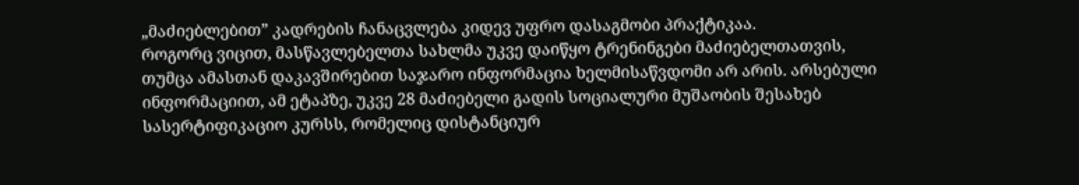„მაძიებლებით” კადრების ჩანაცვლება კიდევ უფრო დასაგმობი პრაქტიკაა.
როგორც ვიცით, მასწავლებელთა სახლმა უკვე დაიწყო ტრენინგები მაძიებელთათვის, თუმცა ამასთან დაკავშირებით საჯარო ინფორმაცია ხელმისაწვდომი არ არის. არსებული ინფორმაციით, ამ ეტაპზე, უკვე 28 მაძიებელი გადის სოციალური მუშაობის შესახებ სასერტიფიკაციო კურსს, რომელიც დისტანციურ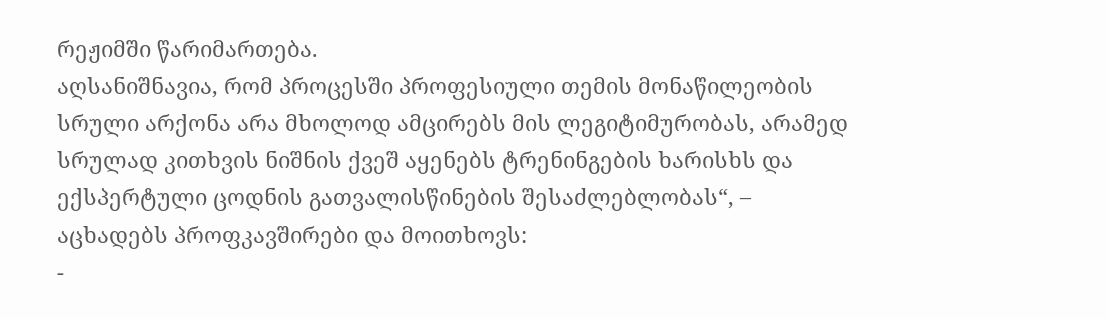რეჟიმში წარიმართება.
აღსანიშნავია, რომ პროცესში პროფესიული თემის მონაწილეობის სრული არქონა არა მხოლოდ ამცირებს მის ლეგიტიმურობას, არამედ სრულად კითხვის ნიშნის ქვეშ აყენებს ტრენინგების ხარისხს და ექსპერტული ცოდნის გათვალისწინების შესაძლებლობას“, – აცხადებს პროფკავშირები და მოითხოვს:
-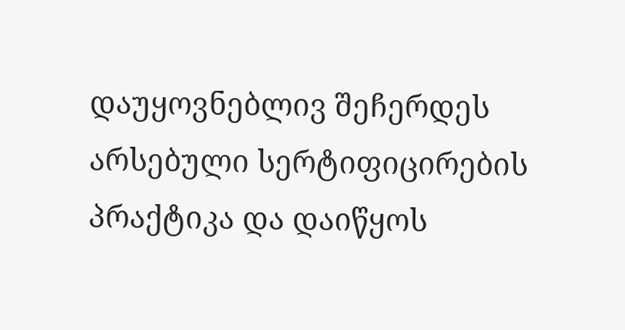დაუყოვნებლივ შეჩერდეს არსებული სერტიფიცირების პრაქტიკა და დაიწყოს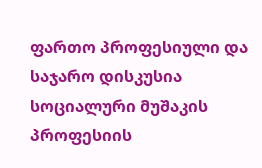ფართო პროფესიული და საჯარო დისკუსია სოციალური მუშაკის პროფესიის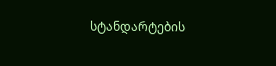სტანდარტების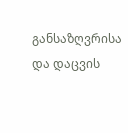განსაზღვრისა და დაცვის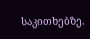საკითხებზე.